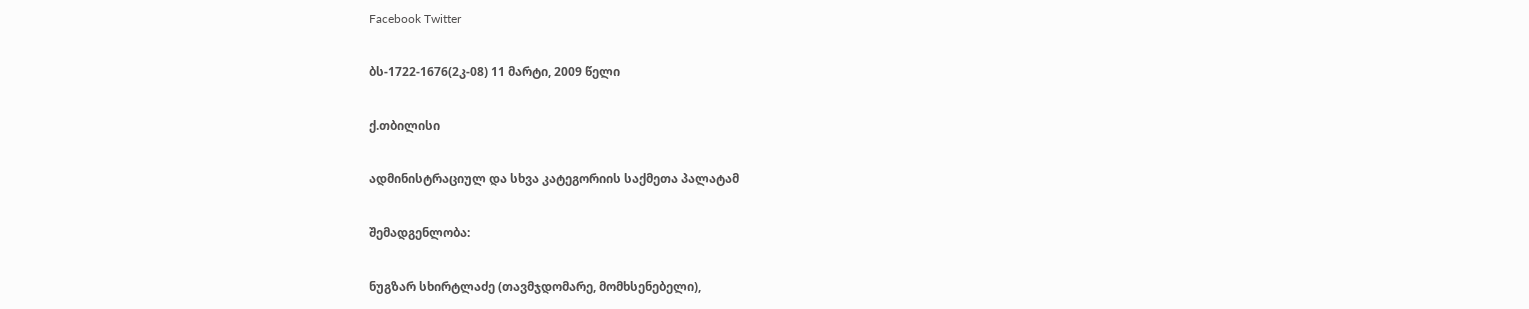Facebook Twitter

ბს-1722-1676(2კ-08) 11 მარტი, 2009 წელი

ქ.თბილისი

ადმინისტრაციულ და სხვა კატეგორიის საქმეთა პალატამ

შემადგენლობა:

ნუგზარ სხირტლაძე (თავმჯდომარე, მომხსენებელი),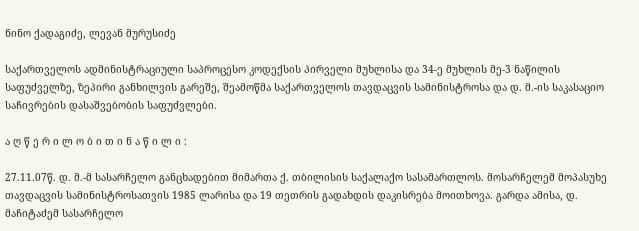ნინო ქადაგიძე, ლევან მურუსიძე

საქართველოს ადმინისტრაციული საპროცესო კოდექსის პირველი მუხლისა და 34-ე მუხლის მე-3 ნაწილის საფუძველზე, ზეპირი განხილვის გარეშე, შეამოწმა საქართველოს თავდაცვის სამინისტროსა და დ. მ.-ის საკასაციო საჩივრების დასაშვებობის საფუძვლები.

ა ღ წ ე რ ი ლ ო ბ ი თ ი ნ ა წ ი ლ ი :

27.11.07წ. დ. მ.-მ სასარჩელო განცხადებით მიმართა ქ. თბილისის საქალაქო სასამართლოს. მოსარჩელემ მოპასუხე თავდაცვის სამინისტროსათვის 1985 ლარისა და 19 თეთრის გადახდის დაკისრება მოითხოვა. გარდა ამისა, დ. მაჩიტაძემ სასარჩელო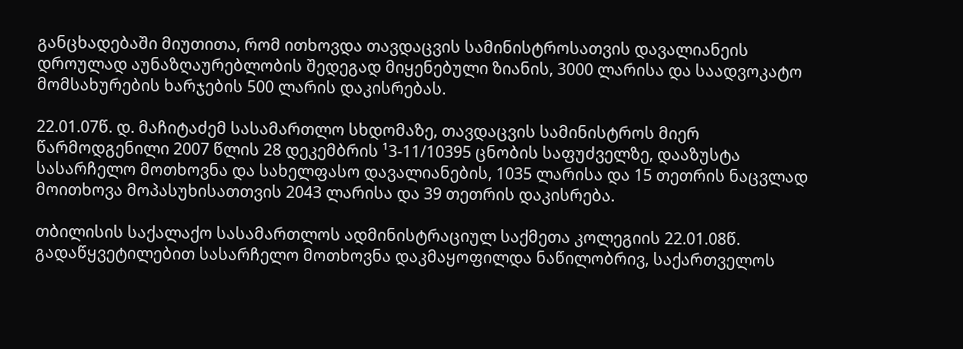განცხადებაში მიუთითა, რომ ითხოვდა თავდაცვის სამინისტროსათვის დავალიანეის დროულად აუნაზღაურებლობის შედეგად მიყენებული ზიანის, 3000 ლარისა და საადვოკატო მომსახურების ხარჯების 500 ლარის დაკისრებას.

22.01.07წ. დ. მაჩიტაძემ სასამართლო სხდომაზე, თავდაცვის სამინისტროს მიერ წარმოდგენილი 2007 წლის 28 დეკემბრის ¹3-11/10395 ცნობის საფუძველზე, დააზუსტა სასარჩელო მოთხოვნა და სახელფასო დავალიანების, 1035 ლარისა და 15 თეთრის ნაცვლად მოითხოვა მოპასუხისათთვის 2043 ლარისა და 39 თეთრის დაკისრება.

თბილისის საქალაქო სასამართლოს ადმინისტრაციულ საქმეთა კოლეგიის 22.01.08წ. გადაწყვეტილებით სასარჩელო მოთხოვნა დაკმაყოფილდა ნაწილობრივ, საქართველოს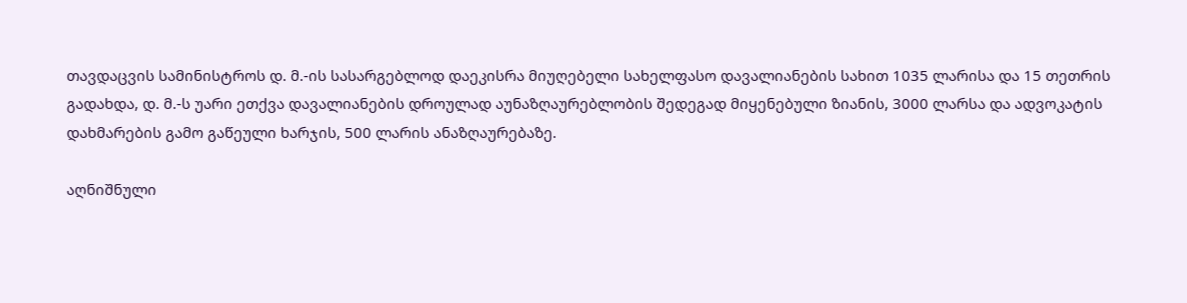თავდაცვის სამინისტროს დ. მ.-ის სასარგებლოდ დაეკისრა მიუღებელი სახელფასო დავალიანების სახით 1035 ლარისა და 15 თეთრის გადახდა, დ. მ.-ს უარი ეთქვა დავალიანების დროულად აუნაზღაურებლობის შედეგად მიყენებული ზიანის, 3000 ლარსა და ადვოკატის დახმარების გამო გაწეული ხარჯის, 500 ლარის ანაზღაურებაზე.

აღნიშნული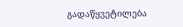გადაწყვეტილება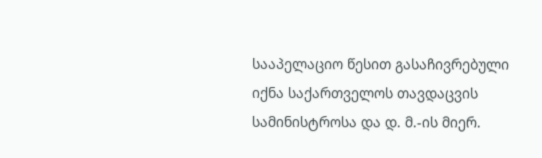სააპელაციო წესით გასაჩივრებული იქნა საქართველოს თავდაცვის სამინისტროსა და დ. მ.-ის მიერ.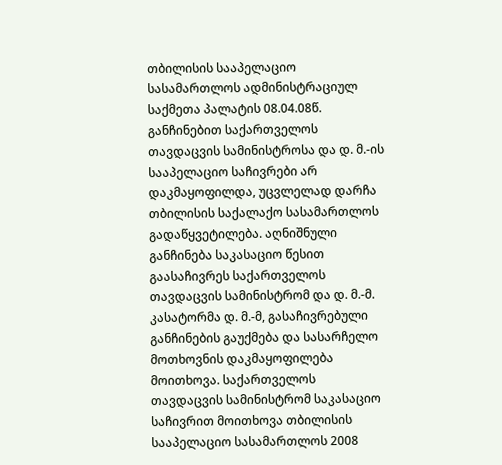თბილისის სააპელაციო სასამართლოს ადმინისტრაციულ საქმეთა პალატის 08.04.08წ. განჩინებით საქართველოს თავდაცვის სამინისტროსა და დ. მ.-ის სააპელაციო საჩივრები არ დაკმაყოფილდა, უცვლელად დარჩა თბილისის საქალაქო სასამართლოს გადაწყვეტილება. აღნიშნული განჩინება საკასაციო წესით გაასაჩივრეს საქართველოს თავდაცვის სამინისტრომ და დ. მ.-მ. კასატორმა დ. მ.-მ, გასაჩივრებული განჩინების გაუქმება და სასარჩელო მოთხოვნის დაკმაყოფილება მოითხოვა. საქართველოს თავდაცვის სამინისტრომ საკასაციო საჩივრით მოითხოვა თბილისის სააპელაციო სასამართლოს 2008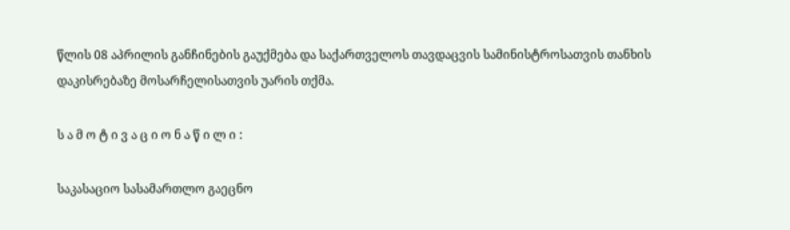წლის 08 აპრილის განჩინების გაუქმება და საქართველოს თავდაცვის სამინისტროსათვის თანხის დაკისრებაზე მოსარჩელისათვის უარის თქმა.

ს ა მ ო ტ ი ვ ა ც ი ო ნ ა წ ი ლ ი :

საკასაციო სასამართლო გაეცნო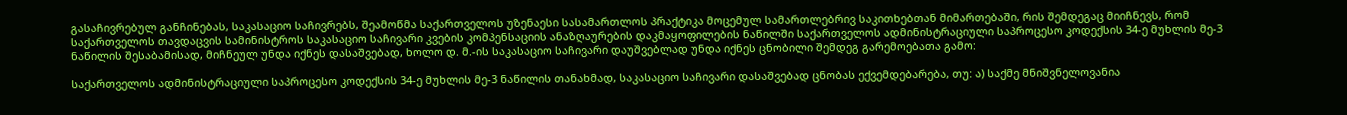გასაჩივრებულ განჩინებას, საკასაციო საჩივრებს, შეამოწმა საქართველოს უზენაესი სასამართლოს პრაქტიკა მოცემულ სამართლებრივ საკითხებთან მიმართებაში, რის შემდეგაც მიიჩნევს, რომ საქართველოს თავდაცვის სამინისტროს საკასაციო საჩივარი კვების კომპენსაციის ანაზღაურების დაკმაყოფილების ნაწილში საქართველოს ადმინისტრაციული საპროცესო კოდექსის 34-ე მუხლის მე-3 ნაწილის შესაბამისად, მიჩნეულ უნდა იქნეს დასაშვებად, ხოლო დ. მ.-ის საკასაციო საჩივარი დაუშვებლად უნდა იქნეს ცნობილი შემდეგ გარემოებათა გამო:

საქართველოს ადმინისტრაციული საპროცესო კოდექსის 34-ე მუხლის მე-3 ნაწილის თანახმად, საკასაციო საჩივარი დასაშვებად ცნობას ექვემდებარება, თუ: ა) საქმე მნიშვნელოვანია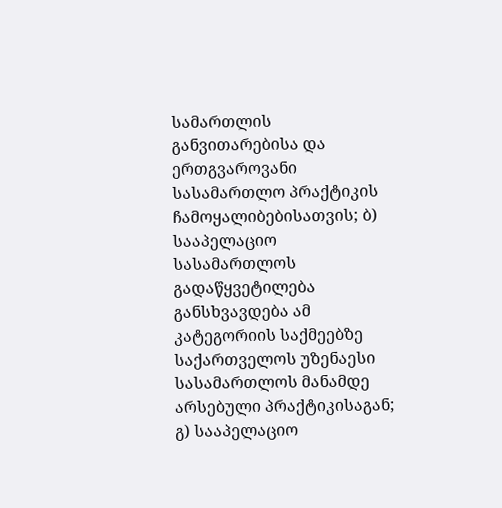სამართლის განვითარებისა და ერთგვაროვანი სასამართლო პრაქტიკის ჩამოყალიბებისათვის; ბ) სააპელაციო სასამართლოს გადაწყვეტილება განსხვავდება ამ კატეგორიის საქმეებზე საქართველოს უზენაესი სასამართლოს მანამდე არსებული პრაქტიკისაგან; გ) სააპელაციო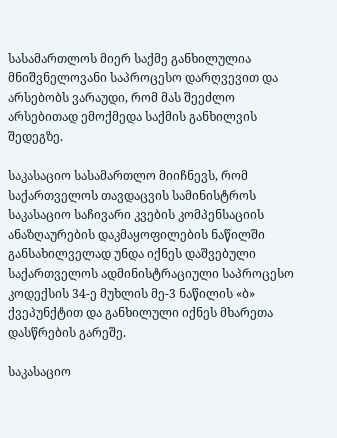სასამართლოს მიერ საქმე განხილულია მნიშვნელოვანი საპროცესო დარღვევით და არსებობს ვარაუდი, რომ მას შეეძლო არსებითად ემოქმედა საქმის განხილვის შედეგზე.

საკასაციო სასამართლო მიიჩნევს, რომ საქართველოს თავდაცვის სამინისტროს საკასაციო საჩივარი კვების კომპენსაციის ანაზღაურების დაკმაყოფილების ნაწილში განსახილველად უნდა იქნეს დაშვებული საქართველოს ადმინისტრაციული საპროცესო კოდექსის 34-ე მუხლის მე-3 ნაწილის «ბ» ქვეპუნქტით და განხილული იქნეს მხარეთა დასწრების გარეშე.

საკასაციო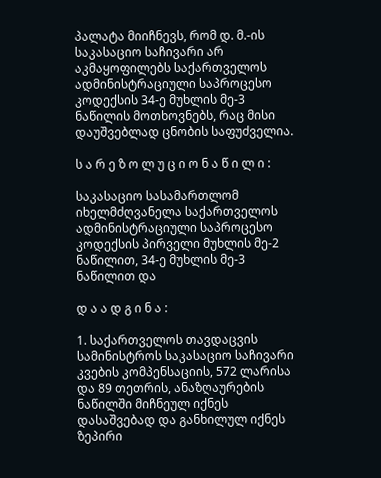პალატა მიიჩნევს, რომ დ. მ.-ის საკასაციო საჩივარი არ აკმაყოფილებს საქართველოს ადმინისტრაციული საპროცესო კოდექსის 34-ე მუხლის მე-3 ნაწილის მოთხოვნებს, რაც მისი დაუშვებლად ცნობის საფუძველია.

ს ა რ ე ზ ო ლ უ ც ი ო ნ ა წ ი ლ ი :

საკასაციო სასამართლომ იხელმძღვანელა საქართველოს ადმინისტრაციული საპროცესო კოდექსის პირველი მუხლის მე-2 ნაწილით, 34-ე მუხლის მე-3 ნაწილით და

დ ა ა დ გ ი ნ ა :

1. საქართველოს თავდაცვის სამინისტროს საკასაციო საჩივარი კვების კომპენსაციის, 572 ლარისა და 89 თეთრის, ანაზღაურების ნაწილში მიჩნეულ იქნეს დასაშვებად და განხილულ იქნეს ზეპირი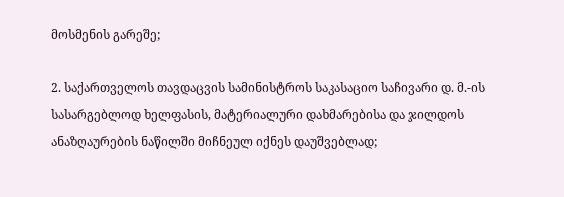მოსმენის გარეშე;

2. საქართველოს თავდაცვის სამინისტროს საკასაციო საჩივარი დ. მ.-ის სასარგებლოდ ხელფასის, მატერიალური დახმარებისა და ჯილდოს ანაზღაურების ნაწილში მიჩნეულ იქნეს დაუშვებლად;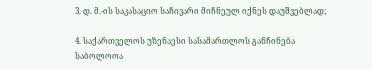3. დ. მ.-ის საკასაციო საჩივარი მიჩნეულ იქნეს დაუშვებლად;

4. საქართველოს უზენაესი სასამართლოს განჩინება საბოლოოა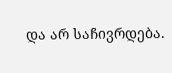და არ საჩივრდება.